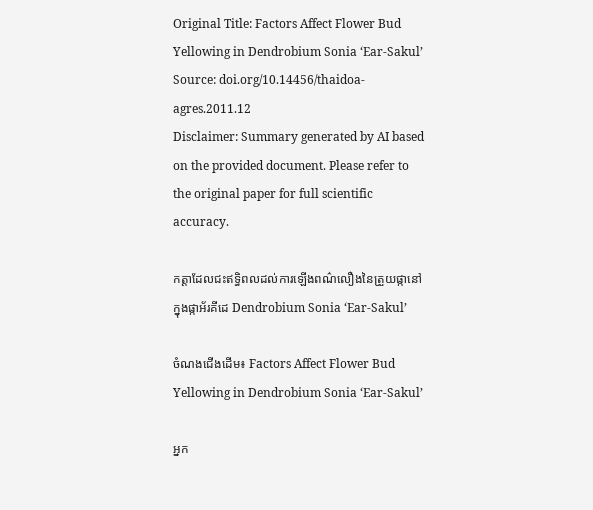Original Title: Factors Affect Flower Bud Yellowing in Dendrobium Sonia ‘Ear-Sakul’
Source: doi.org/10.14456/thaidoa-agres.2011.12
Disclaimer: Summary generated by AI based on the provided document. Please refer to the original paper for full scientific accuracy.

កត្តាដែលជះឥទ្ធិពលដល់ការឡើងពណ៌លឿងនៃត្រួយផ្កានៅក្នុងផ្កាអ័រគីដេ Dendrobium Sonia ‘Ear-Sakul’

ចំណងជើងដើម៖ Factors Affect Flower Bud Yellowing in Dendrobium Sonia ‘Ear-Sakul’

អ្នក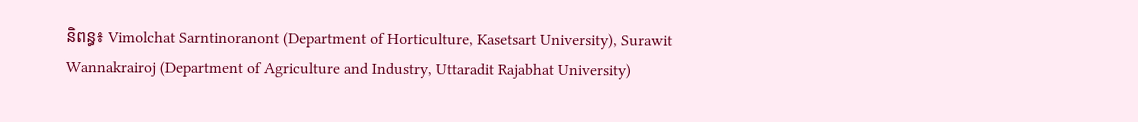និពន្ធ៖ Vimolchat Sarntinoranont (Department of Horticulture, Kasetsart University), Surawit Wannakrairoj (Department of Agriculture and Industry, Uttaradit Rajabhat University)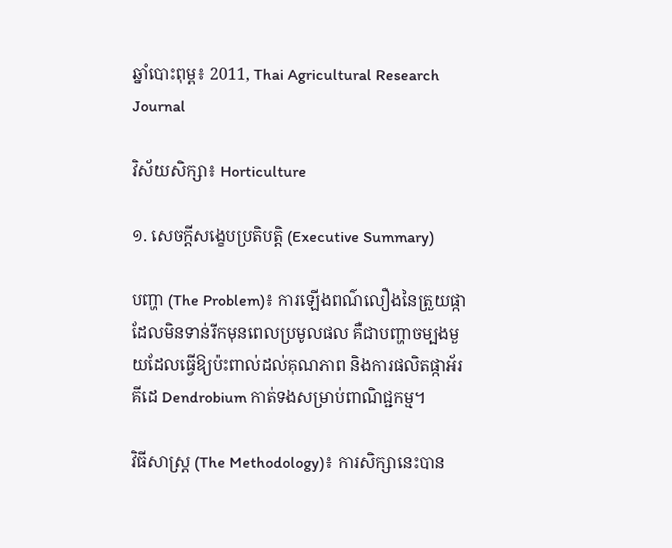ឆ្នាំបោះពុម្ព៖ 2011, Thai Agricultural Research Journal

វិស័យសិក្សា៖ Horticulture

១. សេចក្តីសង្ខេបប្រតិបត្តិ (Executive Summary)

បញ្ហា (The Problem)៖ ការឡើងពណ៌លឿងនៃត្រួយផ្កាដែលមិនទាន់រីកមុនពេលប្រមូលផល គឺជាបញ្ហាចម្បងមួយដែលធ្វើឱ្យប៉ះពាល់ដល់គុណភាព និងការផលិតផ្កាអ័រគីដេ Dendrobium កាត់ទងសម្រាប់ពាណិជ្ជកម្ម។

វិធីសាស្ត្រ (The Methodology)៖ ការសិក្សានេះបាន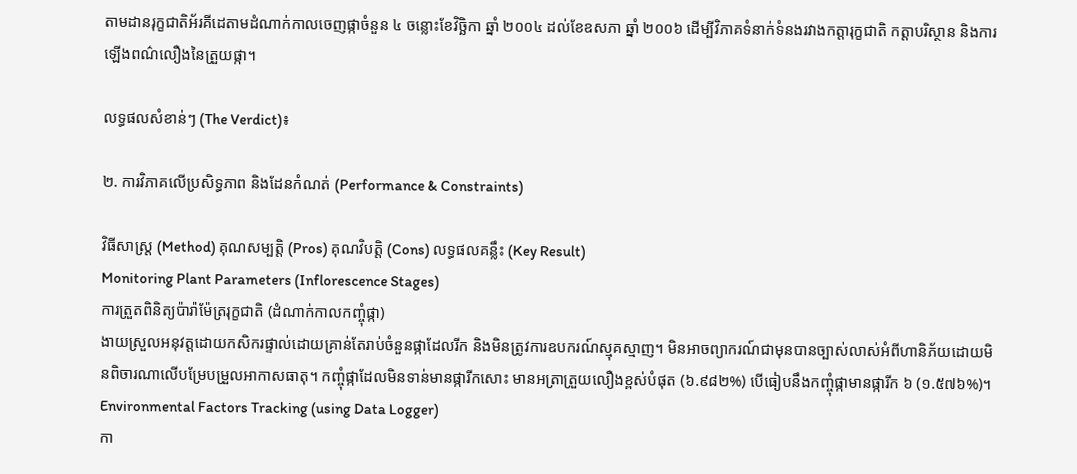តាមដានរុក្ខជាតិអ័រគីដេតាមដំណាក់កាលចេញផ្កាចំនួន ៤ ចន្លោះខែវិច្ឆិកា ឆ្នាំ ២០០៤ ដល់ខែឧសភា ឆ្នាំ ២០០៦ ដើម្បីវិភាគទំនាក់ទំនងរវាងកត្តារុក្ខជាតិ កត្តាបរិស្ថាន និងការឡើងពណ៌លឿងនៃត្រួយផ្កា។

លទ្ធផលសំខាន់ៗ (The Verdict)៖

២. ការវិភាគលើប្រសិទ្ធភាព និងដែនកំណត់ (Performance & Constraints)

វិធីសាស្ត្រ (Method) គុណសម្បត្តិ (Pros) គុណវិបត្តិ (Cons) លទ្ធផលគន្លឹះ (Key Result)
Monitoring Plant Parameters (Inflorescence Stages)
ការត្រួតពិនិត្យប៉ារ៉ាម៉ែត្ររុក្ខជាតិ (ដំណាក់កាលកញ្ចុំផ្កា)
ងាយស្រួលអនុវត្តដោយកសិករផ្ទាល់ដោយគ្រាន់តែរាប់ចំនួនផ្កាដែលរីក និងមិនត្រូវការឧបករណ៍ស្មុគស្មាញ។ មិនអាចព្យាករណ៍ជាមុនបានច្បាស់លាស់អំពីហានិភ័យដោយមិនពិចារណាលើបម្រែបម្រួលអាកាសធាតុ។ កញ្ចុំផ្កាដែលមិនទាន់មានផ្ការីកសោះ មានអត្រាត្រួយលឿងខ្ពស់បំផុត (៦.៩៨២%) បើធៀបនឹងកញ្ចុំផ្កាមានផ្ការីក ៦ (១.៥៧៦%)។
Environmental Factors Tracking (using Data Logger)
កា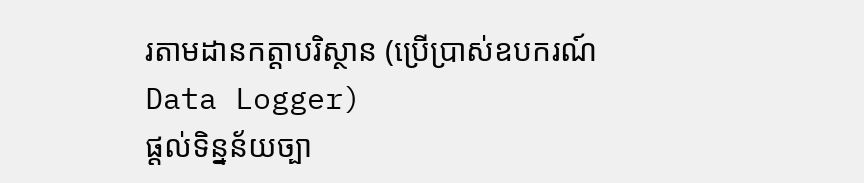រតាមដានកត្តាបរិស្ថាន (ប្រើប្រាស់ឧបករណ៍ Data Logger)
ផ្តល់ទិន្នន័យច្បា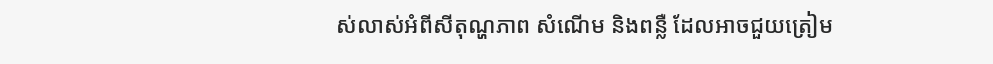ស់លាស់អំពីសីតុណ្ហភាព សំណើម និងពន្លឺ ដែលអាចជួយត្រៀម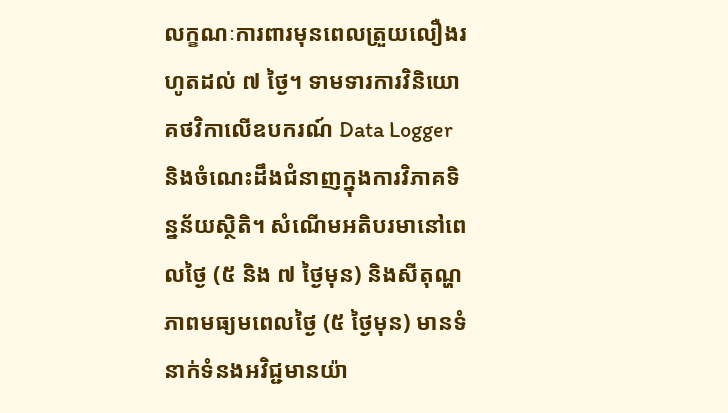លក្ខណៈការពារមុនពេលត្រួយលឿងរហូតដល់ ៧ ថ្ងៃ។ ទាមទារការវិនិយោគថវិកាលើឧបករណ៍ Data Logger និងចំណេះដឹងជំនាញក្នុងការវិភាគទិន្នន័យស្ថិតិ។ សំណើមអតិបរមានៅពេលថ្ងៃ (៥ និង ៧ ថ្ងៃមុន) និងសីតុណ្ហភាពមធ្យមពេលថ្ងៃ (៥ ថ្ងៃមុន) មានទំនាក់ទំនងអវិជ្ជមានយ៉ា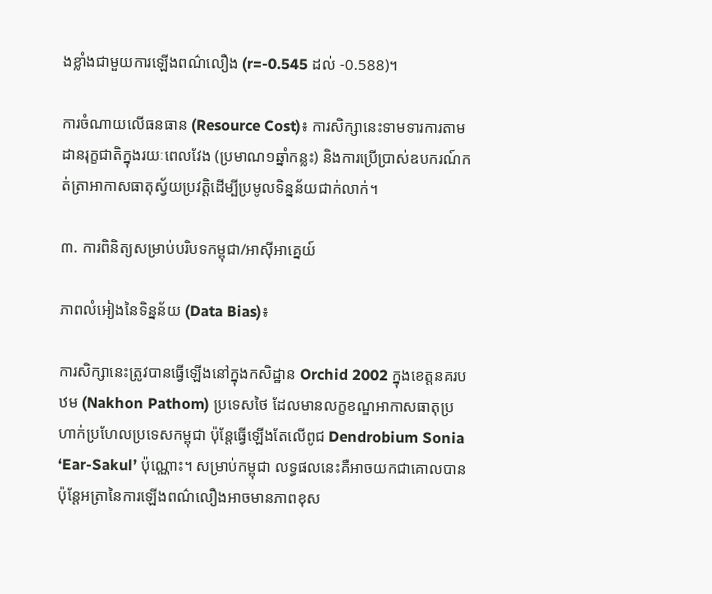ងខ្លាំងជាមួយការឡើងពណ៌លឿង (r=-0.545 ដល់ -0.588)។

ការចំណាយលើធនធាន (Resource Cost)៖ ការសិក្សានេះទាមទារការតាមដានរុក្ខជាតិក្នុងរយៈពេលវែង (ប្រមាណ១ឆ្នាំកន្លះ) និងការប្រើប្រាស់ឧបករណ៍កត់ត្រាអាកាសធាតុស្វ័យប្រវត្តិដើម្បីប្រមូលទិន្នន័យជាក់លាក់។

៣. ការពិនិត្យសម្រាប់បរិបទកម្ពុជា/អាស៊ីអាគ្នេយ៍

ភាពលំអៀងនៃទិន្នន័យ (Data Bias)៖

ការសិក្សានេះត្រូវបានធ្វើឡើងនៅក្នុងកសិដ្ឋាន Orchid 2002 ក្នុងខេត្តនគរបឋម (Nakhon Pathom) ប្រទេសថៃ ដែលមានលក្ខខណ្ឌអាកាសធាតុប្រហាក់ប្រហែលប្រទេសកម្ពុជា ប៉ុន្តែធ្វើឡើងតែលើពូជ Dendrobium Sonia ‘Ear-Sakul’ ប៉ុណ្ណោះ។ សម្រាប់កម្ពុជា លទ្ធផលនេះគឺអាចយកជាគោលបាន ប៉ុន្តែអត្រានៃការឡើងពណ៌លឿងអាចមានភាពខុស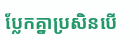ប្លែកគ្នាប្រសិនបើ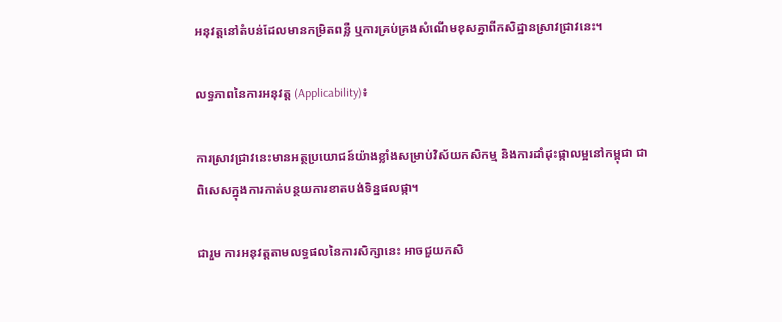អនុវត្តនៅតំបន់ដែលមានកម្រិតពន្លឺ ឬការគ្រប់គ្រងសំណើមខុសគ្នាពីកសិដ្ឋានស្រាវជ្រាវនេះ។

លទ្ធភាពនៃការអនុវត្ត (Applicability)៖

ការស្រាវជ្រាវនេះមានអត្ថប្រយោជន៍យ៉ាងខ្លាំងសម្រាប់វិស័យកសិកម្ម និងការដាំដុះផ្កាលម្អនៅកម្ពុជា ជាពិសេសក្នុងការកាត់បន្ថយការខាតបង់ទិន្នផលផ្កា។

ជារួម ការអនុវត្តតាមលទ្ធផលនៃការសិក្សានេះ អាចជួយកសិ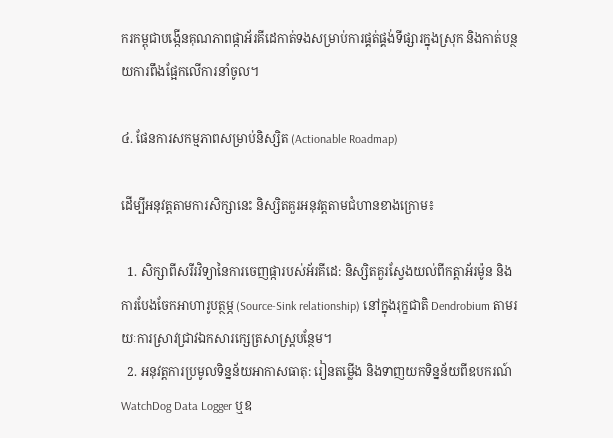ករកម្ពុជាបង្កើនគុណភាពផ្កាអ័រគីដេកាត់ទងសម្រាប់ការផ្គត់ផ្គង់ទីផ្សារក្នុងស្រុក និងកាត់បន្ថយការពឹងផ្អែកលើការនាំចូល។

៤. ផែនការសកម្មភាពសម្រាប់និស្សិត (Actionable Roadmap)

ដើម្បីអនុវត្តតាមការសិក្សានេះ និស្សិតគួរអនុវត្តតាមជំហានខាងក្រោម៖

  1. សិក្សាពីសរីរវិទ្យានៃការចេញផ្ការបស់អ័រគីដេ: និស្សិតគួរស្វែងយល់ពីកត្តាអ័រម៉ូន និងការបែងចែកអាហារូបត្ថម្ភ (Source-Sink relationship) នៅក្នុងរុក្ខជាតិ Dendrobium តាមរយៈការស្រាវជ្រាវឯកសារក្សេត្រសាស្ត្របន្ថែម។
  2. អនុវត្តការប្រមូលទិន្នន័យអាកាសធាតុ: រៀនតម្លើង និងទាញយកទិន្នន័យពីឧបករណ៍ WatchDog Data Logger ឬឧ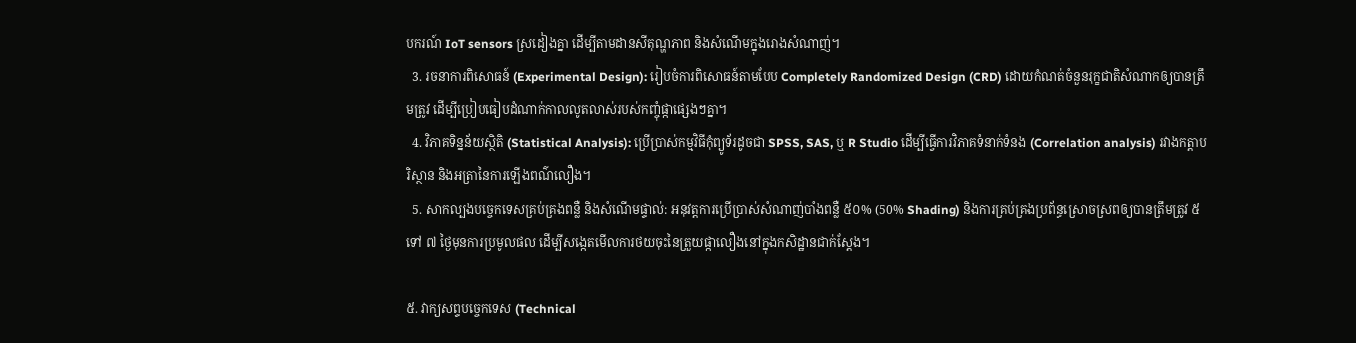បករណ៍ IoT sensors ស្រដៀងគ្នា ដើម្បីតាមដានសីតុណ្ហភាព និងសំណើមក្នុងរោងសំណាញ់។
  3. រចនាការពិសោធន៍ (Experimental Design): រៀបចំការពិសោធន៍តាមបែប Completely Randomized Design (CRD) ដោយកំណត់ចំនួនរុក្ខជាតិសំណាកឲ្យបានត្រឹមត្រូវ ដើម្បីប្រៀបធៀបដំណាក់កាលលូតលាស់របស់កញ្ចុំផ្កាផ្សេងៗគ្នា។
  4. វិភាគទិន្នន័យស្ថិតិ (Statistical Analysis): ប្រើប្រាស់កម្មវិធីកុំព្យូទ័រដូចជា SPSS, SAS, ឬ R Studio ដើម្បីធ្វើការវិភាគទំនាក់ទំនង (Correlation analysis) រវាងកត្តាបរិស្ថាន និងអត្រានៃការឡើងពណ៌លឿង។
  5. សាកល្បងបច្ចេកទេសគ្រប់គ្រងពន្លឺ និងសំណើមផ្ទាល់: អនុវត្តការប្រើប្រាស់សំណាញ់បាំងពន្លឺ ៥០% (50% Shading) និងការគ្រប់គ្រងប្រព័ន្ធស្រោចស្រពឲ្យបានត្រឹមត្រូវ ៥ ទៅ ៧ ថ្ងៃមុនការប្រមូលផល ដើម្បីសង្កេតមើលការថយចុះនៃត្រួយផ្កាលឿងនៅក្នុងកសិដ្ឋានជាក់ស្តែង។

៥. វាក្យសព្ទបច្ចេកទេស (Technical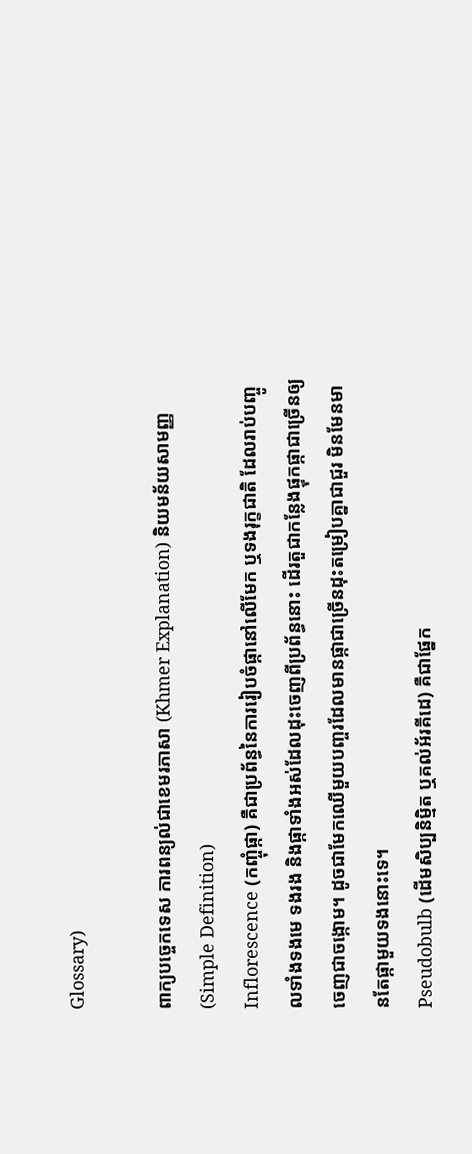Glossary)

ពាក្យបច្ចេកទេស ការពន្យល់ជាខេមរភាសា (Khmer Explanation) និយមន័យសាមញ្ញ (Simple Definition)
Inflorescence (កញ្ចុំផ្កា) គឺជាប្រព័ន្ធនៃការរៀបចំផ្កានៅលើមែក ឬទងរុក្ខជាតិ ដែលរាប់បញ្ចូលទាំងទងមេ ទងរង និងផ្កាទាំងអស់ដែលដុះចេញពីប្រព័ន្ធនោះ ដើរតួជាកន្លែងផ្ទុកផ្កាជាច្រើនឲ្យចេញជាចង្កោម។ ដូចជាមែកឈើមួយបញ្ចរដែលមានផ្កាជាច្រើនដុះតម្រៀបគ្នាជាជួរ មិនមែនមានតែផ្កាមួយទងនោះទេ។
Pseudobulb (ដើមសិប្បនិម្មិត ឬគល់អ័រគីដេ) គឺជាផ្នែក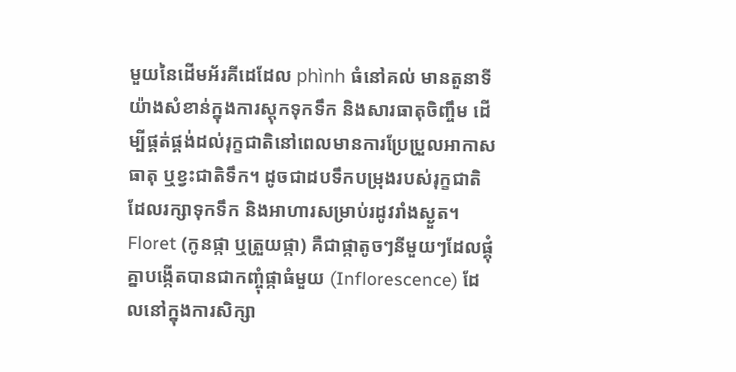មួយនៃដើមអ័រគីដេដែល phình ធំនៅគល់ មានតួនាទីយ៉ាងសំខាន់ក្នុងការស្តុកទុកទឹក និងសារធាតុចិញ្ចឹម ដើម្បីផ្គត់ផ្គង់ដល់រុក្ខជាតិនៅពេលមានការប្រែប្រួលអាកាសធាតុ ឬខ្វះជាតិទឹក។ ដូចជាដបទឹកបម្រុងរបស់រុក្ខជាតិ ដែលរក្សាទុកទឹក និងអាហារសម្រាប់រដូវរាំងស្ងួត។
Floret (កូនផ្កា ឬត្រួយផ្កា) គឺជាផ្កាតូចៗនីមួយៗដែលផ្គុំគ្នាបង្កើតបានជាកញ្ចុំផ្កាធំមួយ (Inflorescence) ដែលនៅក្នុងការសិក្សា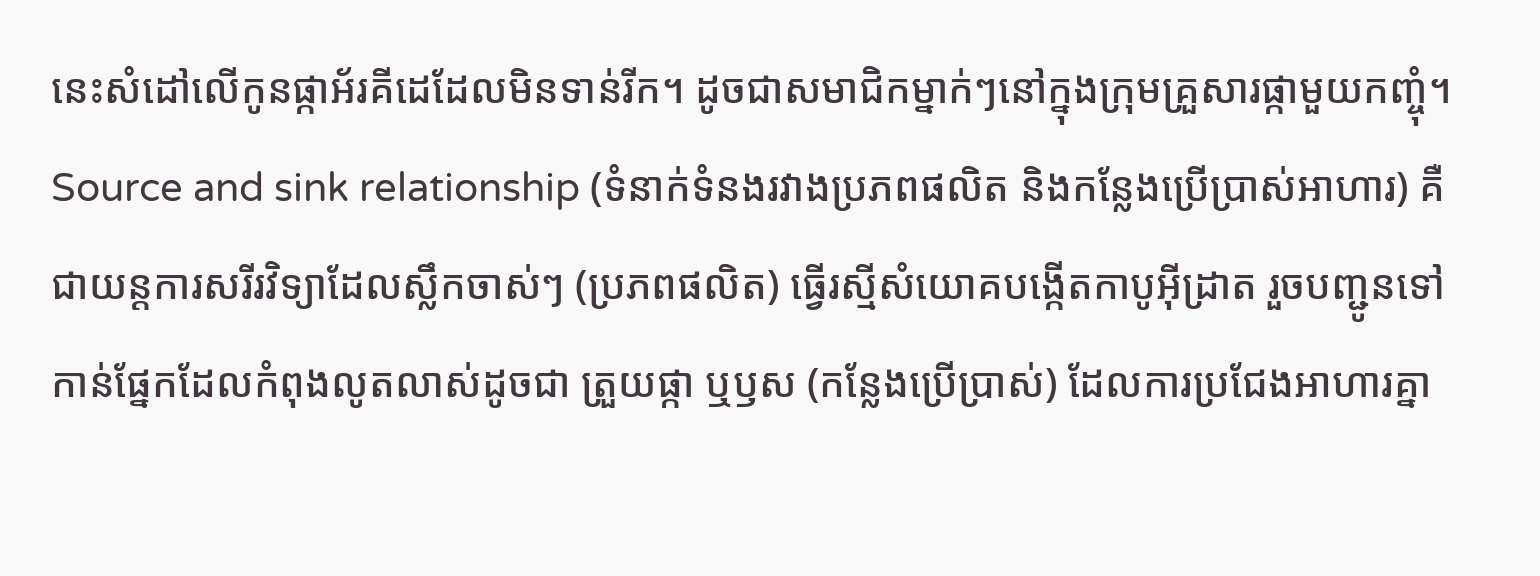នេះសំដៅលើកូនផ្កាអ័រគីដេដែលមិនទាន់រីក។ ដូចជាសមាជិកម្នាក់ៗនៅក្នុងក្រុមគ្រួសារផ្កាមួយកញ្ចុំ។
Source and sink relationship (ទំនាក់ទំនងរវាងប្រភពផលិត និងកន្លែងប្រើប្រាស់អាហារ) គឺជាយន្តការសរីរវិទ្យាដែលស្លឹកចាស់ៗ (ប្រភពផលិត) ធ្វើរស្មីសំយោគបង្កើតកាបូអ៊ីដ្រាត រួចបញ្ជូនទៅកាន់ផ្នែកដែលកំពុងលូតលាស់ដូចជា ត្រួយផ្កា ឬឫស (កន្លែងប្រើប្រាស់) ដែលការប្រជែងអាហារគ្នា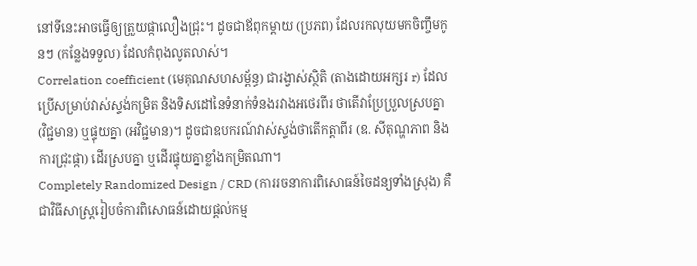នៅទីនេះអាចធ្វើឲ្យត្រួយផ្កាលឿងជ្រុះ។ ដូចជាឪពុកម្តាយ (ប្រភព) ដែលរកលុយមកចិញ្ចឹមកូនៗ (កន្លែងទទួល) ដែលកំពុងលូតលាស់។
Correlation coefficient (មេគុណសហសម្ព័ន្ធ) ជារង្វាស់ស្ថិតិ (តាងដោយអក្សរ r) ដែលប្រើសម្រាប់វាស់ស្ទង់កម្រិត និងទិសដៅនៃទំនាក់ទំនងរវាងអថេរពីរ ថាតើវាប្រែប្រួលស្របគ្នា (វិជ្ជមាន) ឬផ្ទុយគ្នា (អវិជ្ជមាន)។ ដូចជាឧបករណ៍វាស់ស្ទង់ថាតើកត្តាពីរ (ឧ. សីតុណ្ហភាព និង ការជ្រុះផ្កា) ដើរស្របគ្នា ឬដើរផ្ទុយគ្នាខ្លាំងកម្រិតណា។
Completely Randomized Design / CRD (ការរចនាការពិសោធន៍ចៃដន្យទាំងស្រុង) គឺជាវិធីសាស្ត្ររៀបចំការពិសោធន៍ដោយផ្តល់កម្ម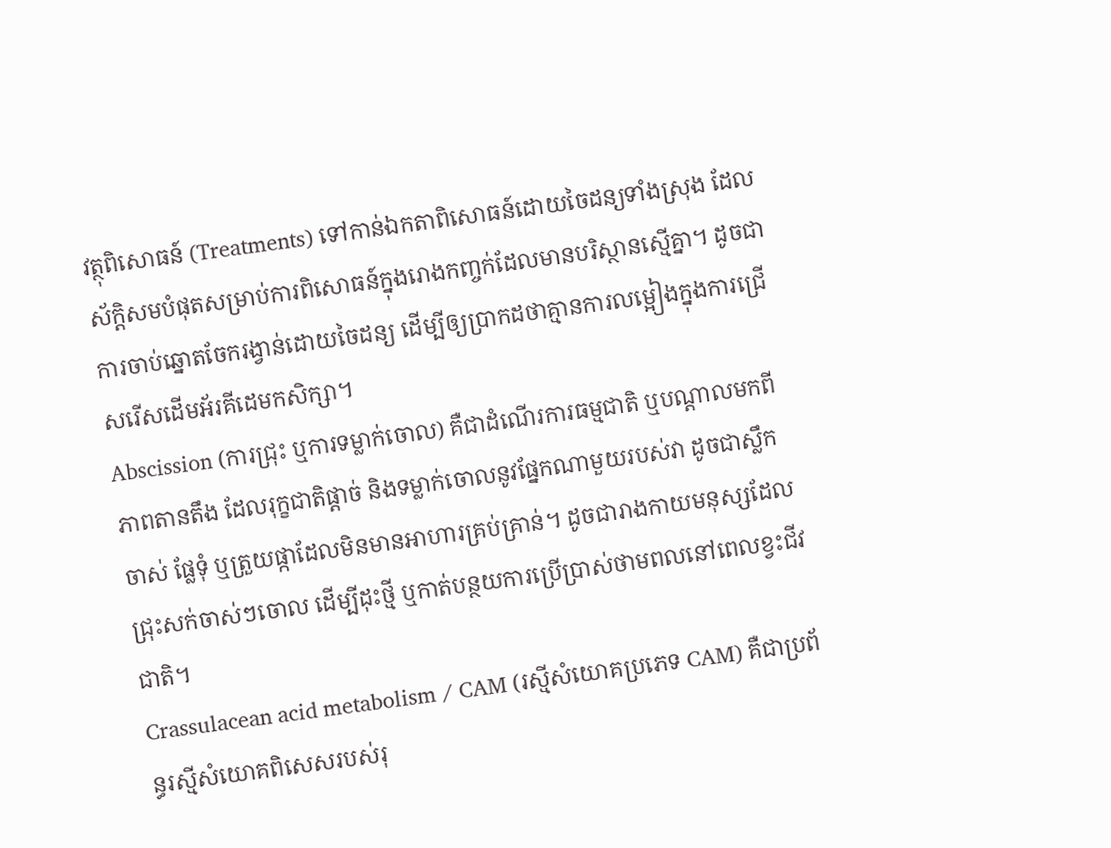វត្ថុពិសោធន៍ (Treatments) ទៅកាន់ឯកតាពិសោធន៍ដោយចៃដន្យទាំងស្រុង ដែលស័ក្តិសមបំផុតសម្រាប់ការពិសោធន៍ក្នុងរោងកញ្ចក់ដែលមានបរិស្ថានស្មើគ្នា។ ដូចជាការចាប់ឆ្នោតចែករង្វាន់ដោយចៃដន្យ ដើម្បីឲ្យប្រាកដថាគ្មានការលម្អៀងក្នុងការជ្រើសរើសដើមអ័រគីដេមកសិក្សា។
Abscission (ការជ្រុះ ឬការទម្លាក់ចោល) គឺជាដំណើរការធម្មជាតិ ឬបណ្តាលមកពីភាពតានតឹង ដែលរុក្ខជាតិផ្តាច់ និងទម្លាក់ចោលនូវផ្នែកណាមួយរបស់វា ដូចជាស្លឹកចាស់ ផ្លែទុំ ឬត្រួយផ្កាដែលមិនមានអាហារគ្រប់គ្រាន់។ ដូចជារាងកាយមនុស្សដែលជ្រុះសក់ចាស់ៗចោល ដើម្បីដុះថ្មី ឬកាត់បន្ថយការប្រើប្រាស់ថាមពលនៅពេលខ្វះជីវជាតិ។
Crassulacean acid metabolism / CAM (រស្មីសំយោគប្រភេទ CAM) គឺជាប្រព័ន្ធរស្មីសំយោគពិសេសរបស់រុ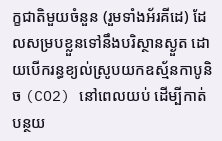ក្ខជាតិមួយចំនួន (រួមទាំងអ័រគីដេ) ដែលសម្របខ្លួនទៅនឹងបរិស្ថានស្ងួត ដោយបើករន្ធខ្យល់ស្រូបយកឧស្ម័នកាបូនិច (CO2) នៅពេលយប់ ដើម្បីកាត់បន្ថយ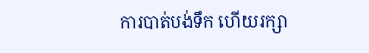ការបាត់បង់ទឹក ហើយរក្សា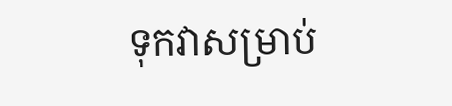ទុកវាសម្រាប់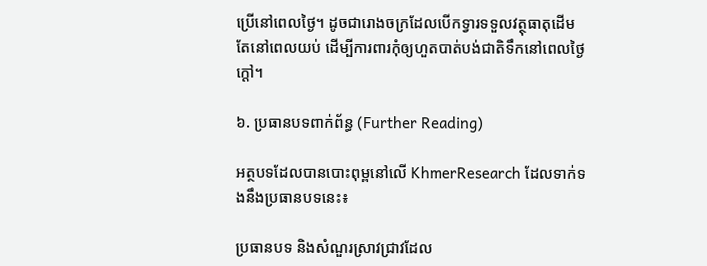ប្រើនៅពេលថ្ងៃ។ ដូចជារោងចក្រដែលបើកទ្វារទទួលវត្ថុធាតុដើមតែនៅពេលយប់ ដើម្បីការពារកុំឲ្យហួតបាត់បង់ជាតិទឹកនៅពេលថ្ងៃក្តៅ។

៦. ប្រធានបទពាក់ព័ន្ធ (Further Reading)

អត្ថបទដែលបានបោះពុម្ពនៅលើ KhmerResearch ដែលទាក់ទងនឹងប្រធានបទនេះ៖

ប្រធានបទ និងសំណួរស្រាវជ្រាវដែល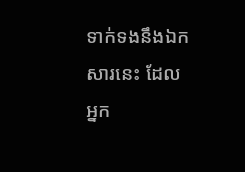ទាក់ទងនឹងឯកសារនេះ ដែលអ្នក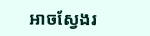អាចស្វែងរ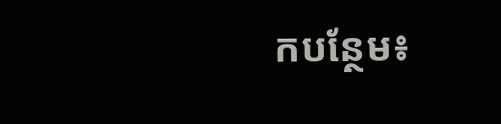កបន្ថែម៖